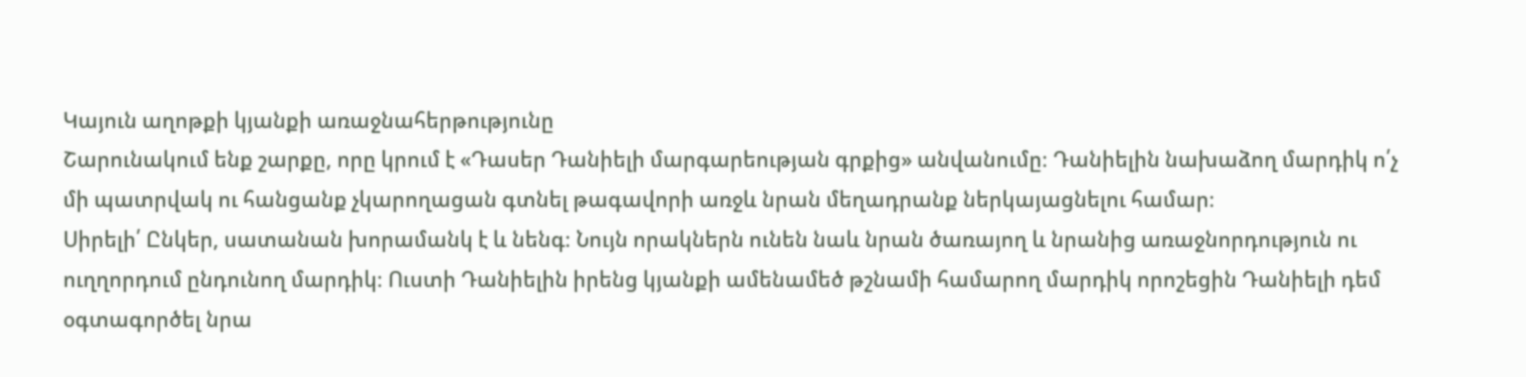Կայուն աղոթքի կյանքի առաջնահերթությունը
Շարունակում ենք շարքը, որը կրում է «Դասեր Դանիելի մարգարեության գրքից» անվանումը։ Դանիելին նախաձող մարդիկ ո՛չ մի պատրվակ ու հանցանք չկարողացան գտնել թագավորի առջև նրան մեղադրանք ներկայացնելու համար։
Սիրելի՛ Ընկեր, սատանան խորամանկ է և նենգ։ Նույն որակներն ունեն նաև նրան ծառայող և նրանից առաջնորդություն ու ուղղորդում ընդունող մարդիկ։ Ուստի Դանիելին իրենց կյանքի ամենամեծ թշնամի համարող մարդիկ որոշեցին Դանիելի դեմ օգտագործել նրա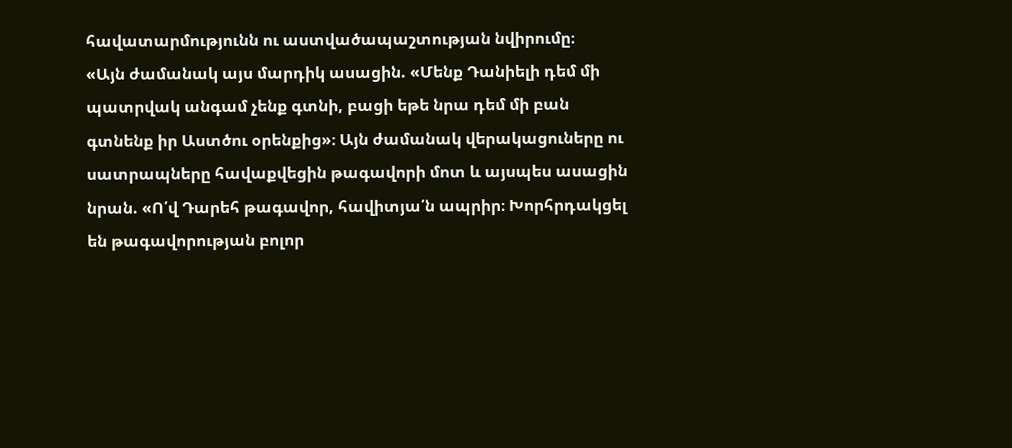հավատարմությունն ու աստվածապաշտության նվիրումը։
«Այն ժամանակ այս մարդիկ ասացին. «Մենք Դանիելի դեմ մի պատրվակ անգամ չենք գտնի, բացի եթե նրա դեմ մի բան գտնենք իր Աստծու օրենքից»։ Այն ժամանակ վերակացուները ու սատրապները հավաքվեցին թագավորի մոտ և այսպես ասացին նրան. «Ո՛վ Դարեհ թագավոր, հավիտյա՛ն ապրիր։ Խորհրդակցել են թագավորության բոլոր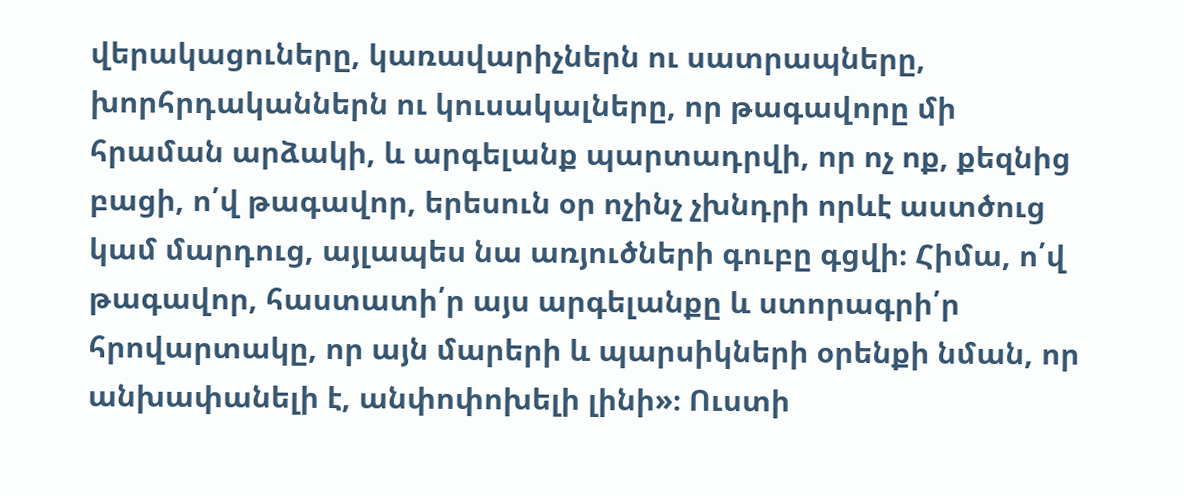վերակացուները, կառավարիչներն ու սատրապները, խորհրդականներն ու կուսակալները, որ թագավորը մի հրաման արձակի, և արգելանք պարտադրվի, որ ոչ ոք, քեզնից բացի, ո՛վ թագավոր, երեսուն օր ոչինչ չխնդրի որևէ աստծուց կամ մարդուց, այլապես նա առյուծների գուբը գցվի։ Հիմա, ո՛վ թագավոր, հաստատի՛ր այս արգելանքը և ստորագրի՛ր հրովարտակը, որ այն մարերի և պարսիկների օրենքի նման, որ անխափանելի է, անփոփոխելի լինի»։ Ուստի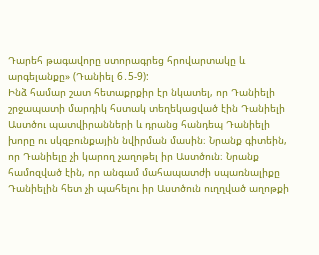Դարեհ թագավորը ստորագրեց հրովարտակը և արգելանքը» (Դանիել 6․5-9):
Ինձ համար շատ հետաքրքիր էր նկատել, որ Դանիելի շրջապատի մարդիկ հստակ տեղեկացված էին Դանիելի Աստծու պատվիրանների և դրանց հանդեպ Դանիելի խորը ու սկզբունքային նվիրման մասին։ Նրանք գիտեին, որ Դանիելը չի կարող չաղոթել իր Աստծուն։ Նրանք համոզված էին, որ անգամ մահապատժի սպառնալիքը Դանիելին հետ չի պահելու իր Աստծուն ուղղված աղոթքի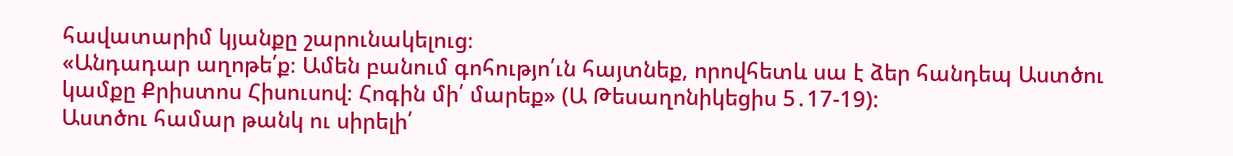հավատարիմ կյանքը շարունակելուց։
«Անդադար աղոթե՛ք։ Ամեն բանում գոհությո՛ւն հայտնեք, որովհետև սա է ձեր հանդեպ Աստծու կամքը Քրիստոս Հիսուսով։ Հոգին մի՛ մարեք» (Ա Թեսաղոնիկեցիս 5․17-19):
Աստծու համար թանկ ու սիրելի՛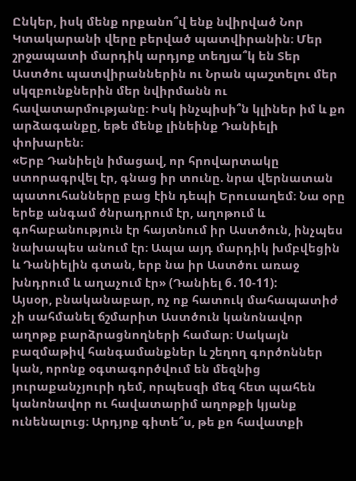Ընկեր, իսկ մենք որքանո՞վ ենք նվիրված Նոր Կտակարանի վերը բերված պատվիրանին։ Մեր շրջապատի մարդիկ արդյոք տեղյա՞կ են Տեր Աստծու պատվիրաններին ու Նրան պաշտելու մեր սկզբունքներին մեր նվիրմանն ու հավատարմությանը։ Իսկ ինչպիսի՞ն կլիներ իմ և քո արձագանքը, եթե մենք լինեինք Դանիելի փոխարեն։
«Երբ Դանիելն իմացավ, որ հրովարտակը ստորագրվել էր, գնաց իր տունը. նրա վերնատան պատուհանները բաց էին դեպի Երուսաղեմ։ Նա օրը երեք անգամ ծնրադրում էր, աղոթում և գոհաբանություն էր հայտնում իր Աստծուն, ինչպես նախապես անում էր։ Ապա այդ մարդիկ խմբվեցին և Դանիելին գտան, երբ նա իր Աստծու առաջ խնդրում և աղաչում էր» (Դանիել 6․10-11):
Այսօր, բնականաբար, ոչ ոք հատուկ մահապատիժ չի սահմանել ճշմարիտ Աստծուն կանոնավոր աղոթք բարձրացնողների համար։ Սակայն բազմաթիվ հանգամանքներ և շեղող գործոններ կան, որոնք օգտագործվում են մեզնից յուրաքանչյուրի դեմ, որպեսզի մեզ հետ պահեն կանոնավոր ու հավատարիմ աղոթքի կյանք ունենալուց։ Արդյոք գիտե՞ս, թե քո հավատքի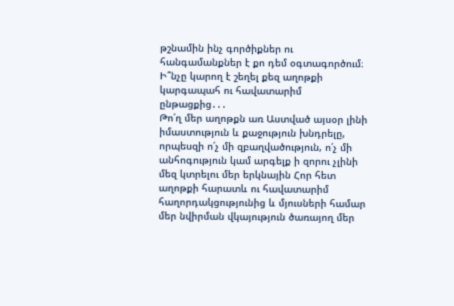թշնամին ինչ գործիքներ ու հանգամանքներ է քո դեմ օգտագործում։ Ի՞նչը կարող է շեղել քեզ աղոթքի կարգապահ ու հավատարիմ ընթացքից․․․
Թո՛ղ մեր աղոթքն առ Աստված այսօր լինի իմաստություն և քաջություն խնդրելը, որպեսզի ո՛չ մի զբաղվածություն, ո՛չ մի անհոգություն կամ արգելք ի զորու չլինի մեզ կտրելու մեր երկնային Հոր հետ աղոթքի հարատև ու հավատարիմ հաղորդակցությունից և մյուսների համար մեր նվիրման վկայություն ծառայող մեր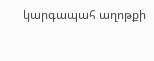կարգապահ աղոթքի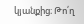կյանքից։ Թո՛ղ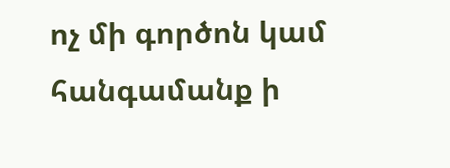ոչ մի գործոն կամ հանգամանք ի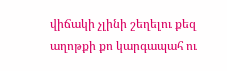վիճակի չլինի շեղելու քեզ աղոթքի քո կարգապահ ու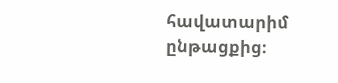հավատարիմ ընթացքից։